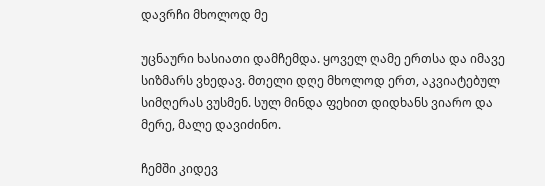დავრჩი მხოლოდ მე

უცნაური ხასიათი დამჩემდა. ყოველ ღამე ერთსა და იმავე სიზმარს ვხედავ. მთელი დღე მხოლოდ ერთ, აკვიატებულ სიმღერას ვუსმენ. სულ მინდა ფეხით დიდხანს ვიარო და მერე, მალე დავიძინო.

ჩემში კიდევ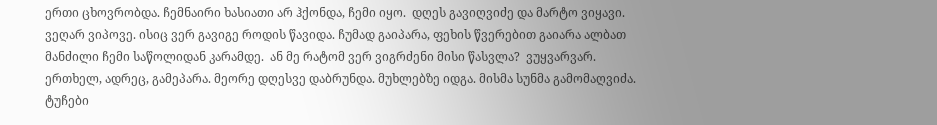ერთი ცხოვრობდა. ჩემნაირი ხასიათი არ ჰქონდა, ჩემი იყო.  დღეს გავიღვიძე და მარტო ვიყავი. ვეღარ ვიპოვე. ისიც ვერ გავიგე როდის წავიდა. ჩუმად გაიპარა, ფეხის წვერებით გაიარა ალბათ მანძილი ჩემი საწოლიდან კარამდე.  ან მე რატომ ვერ ვიგრძენი მისი წასვლა?  ვუყვარვარ. ერთხელ, ადრეც, გამეპარა. მეორე დღესვე დაბრუნდა. მუხლებზე იდგა. მისმა სუნმა გამომაღვიძა. ტუჩები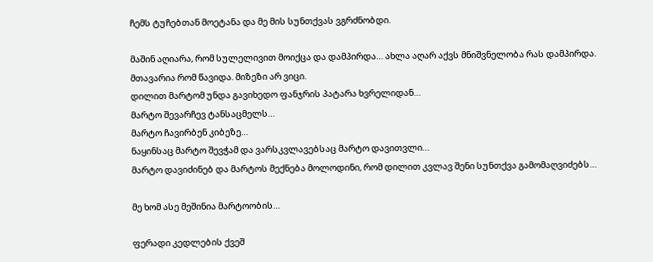ჩემს ტუჩებთან მოეტანა და მე მის სუნთქვას ვგრძნობდი.

მაშინ აღიარა, რომ სულელივით მოიქცა და დამპირდა… ახლა აღარ აქვს მნიშვნელობა რას დამპირდა. მთავარია რომ წავიდა. მიზეზი არ ვიცი.
დილით მარტომ უნდა გავიხედო ფანჯრის პატარა ხვრელიდან…
მარტო შევარჩევ ტანსაცმელს…
მარტო ჩავირბენ კიბეზე…
ნაყინსაც მარტო შევჭამ და ვარსკვლავებსაც მარტო დავითვლი…
მარტო დავიძინებ და მარტოს მექნება მოლოდინი, რომ დილით კვლავ შენი სუნთქვა გამომაღვიძებს…

მე ხომ ასე მეშინია მარტოობის…

ფერადი კედლების ქვეშ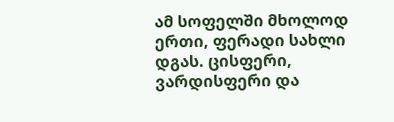ამ სოფელში მხოლოდ ერთი, ფერადი სახლი დგას. ცისფერი, ვარდისფერი და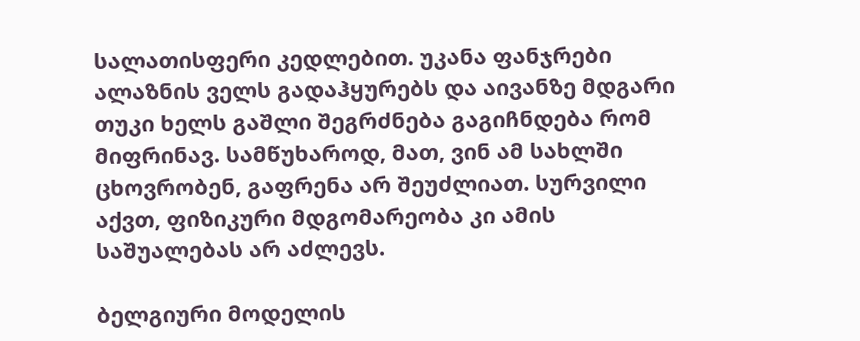სალათისფერი კედლებით. უკანა ფანჯრები ალაზნის ველს გადაჰყურებს და აივანზე მდგარი თუკი ხელს გაშლი შეგრძნება გაგიჩნდება რომ მიფრინავ. სამწუხაროდ, მათ, ვინ ამ სახლში ცხოვრობენ, გაფრენა არ შეუძლიათ. სურვილი აქვთ, ფიზიკური მდგომარეობა კი ამის საშუალებას არ აძლევს.

ბელგიური მოდელის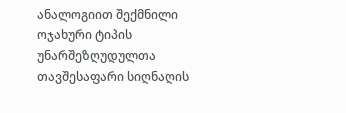ანალოგიით შექმნილი ოჯახური ტიპის უნარშეზღუდულთა თავშესაფარი სიღნაღის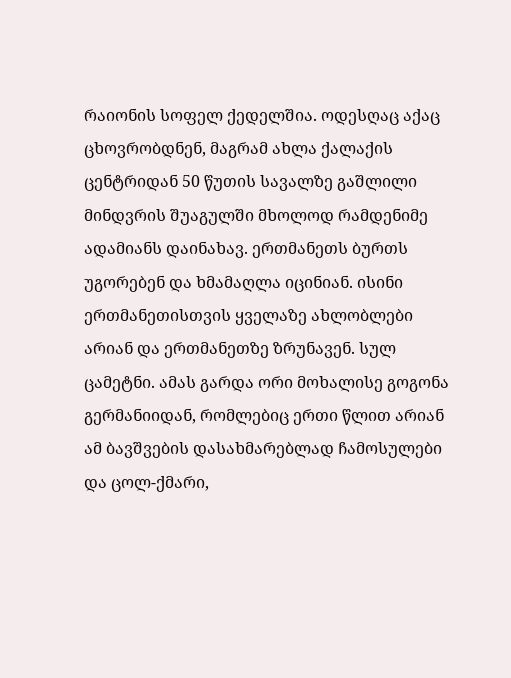რაიონის სოფელ ქედელშია. ოდესღაც აქაც ცხოვრობდნენ, მაგრამ ახლა ქალაქის ცენტრიდან 50 წუთის სავალზე გაშლილი მინდვრის შუაგულში მხოლოდ რამდენიმე ადამიანს დაინახავ. ერთმანეთს ბურთს უგორებენ და ხმამაღლა იცინიან. ისინი ერთმანეთისთვის ყველაზე ახლობლები არიან და ერთმანეთზე ზრუნავენ. სულ ცამეტნი. ამას გარდა ორი მოხალისე გოგონა გერმანიიდან, რომლებიც ერთი წლით არიან ამ ბავშვების დასახმარებლად ჩამოსულები და ცოლ-ქმარი,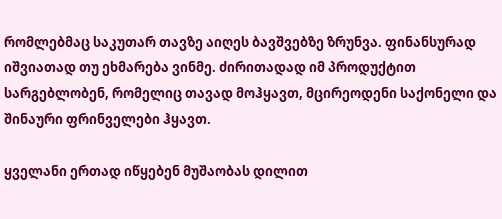რომლებმაც საკუთარ თავზე აიღეს ბავშვებზე ზრუნვა. ფინანსურად იშვიათად თუ ეხმარება ვინმე. ძირითადად იმ პროდუქტით სარგებლობენ, რომელიც თავად მოჰყავთ, მცირეოდენი საქონელი და შინაური ფრინველები ჰყავთ.

ყველანი ერთად იწყებენ მუშაობას დილით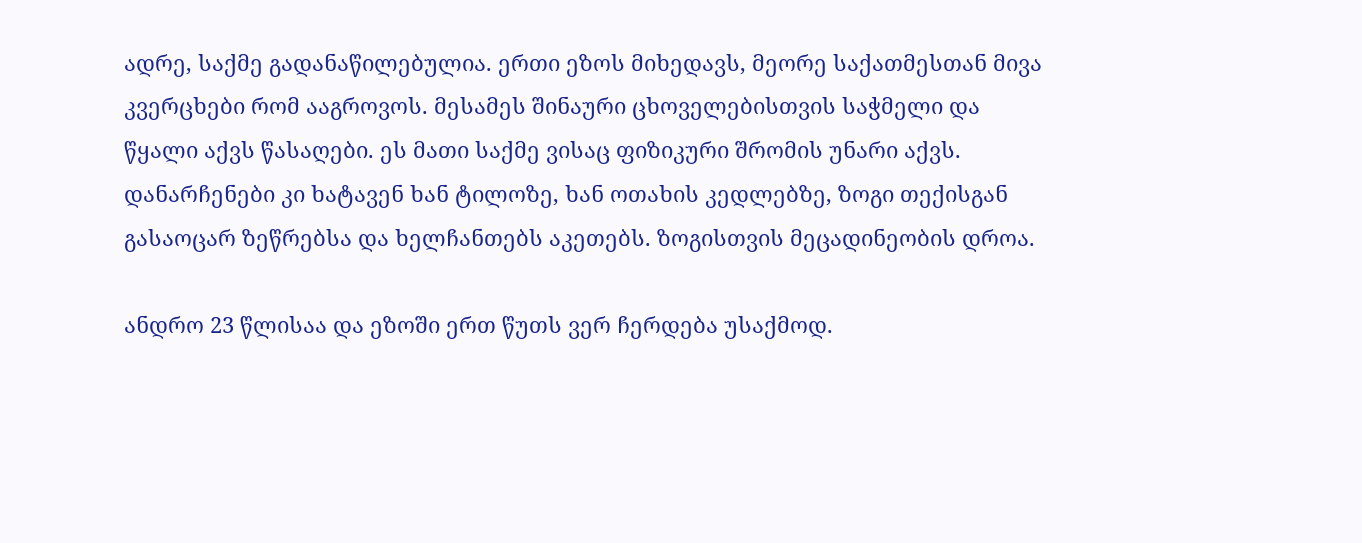ადრე, საქმე გადანაწილებულია. ერთი ეზოს მიხედავს, მეორე საქათმესთან მივა კვერცხები რომ ააგროვოს. მესამეს შინაური ცხოველებისთვის საჭმელი და წყალი აქვს წასაღები. ეს მათი საქმე ვისაც ფიზიკური შრომის უნარი აქვს. დანარჩენები კი ხატავენ ხან ტილოზე, ხან ოთახის კედლებზე, ზოგი თექისგან გასაოცარ ზეწრებსა და ხელჩანთებს აკეთებს. ზოგისთვის მეცადინეობის დროა.

ანდრო 23 წლისაა და ეზოში ერთ წუთს ვერ ჩერდება უსაქმოდ.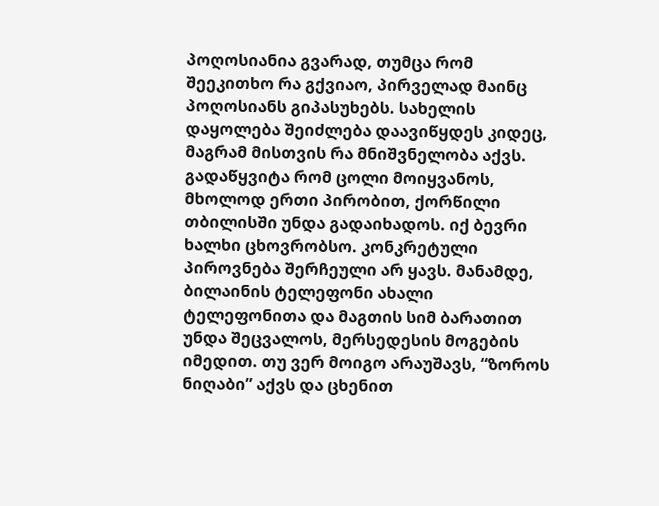პოღოსიანია გვარად, თუმცა რომ შეეკითხო რა გქვიაო, პირველად მაინც პოღოსიანს გიპასუხებს. სახელის დაყოლება შეიძლება დაავიწყდეს კიდეც, მაგრამ მისთვის რა მნიშვნელობა აქვს. გადაწყვიტა რომ ცოლი მოიყვანოს, მხოლოდ ერთი პირობით, ქორწილი თბილისში უნდა გადაიხადოს. იქ ბევრი ხალხი ცხოვრობსო. კონკრეტული პიროვნება შერჩეული არ ყავს. მანამდე, ბილაინის ტელეფონი ახალი ტელეფონითა და მაგთის სიმ ბარათით უნდა შეცვალოს, მერსედესის მოგების იმედით. თუ ვერ მოიგო არაუშავს, “ზოროს ნიღაბი” აქვს და ცხენით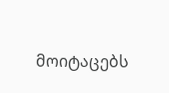მოიტაცებს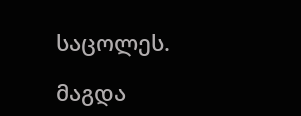საცოლეს.

მაგდა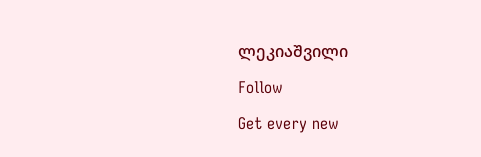ლეკიაშვილი

Follow

Get every new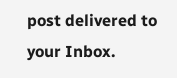post delivered to your Inbox.